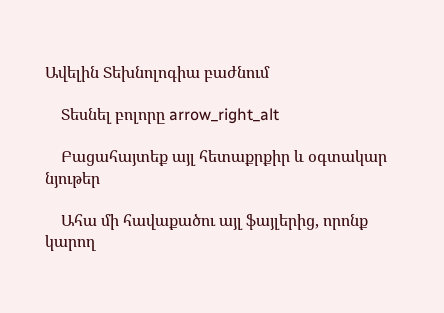Ավելին Տեխնոլոգիա բաժնում

    Տեսնել բոլորը arrow_right_alt

    Բացահայտեք այլ հետաքրքիր և օգտակար նյութեր

    Ահա մի հավաքածու այլ ֆայլերից, որոնք կարող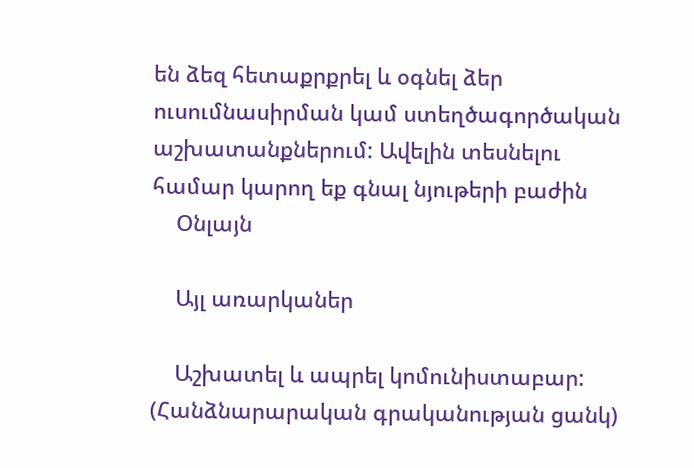են ձեզ հետաքրքրել և օգնել ձեր ուսումնասիրման կամ ստեղծագործական աշխատանքներում: Ավելին տեսնելու համար կարող եք գնալ նյութերի բաժին
    Օնլայն

    Այլ առարկաներ

    Աշխատել և ապրել կոմունիստաբար: (Հանձնարարական գրականության ցանկ)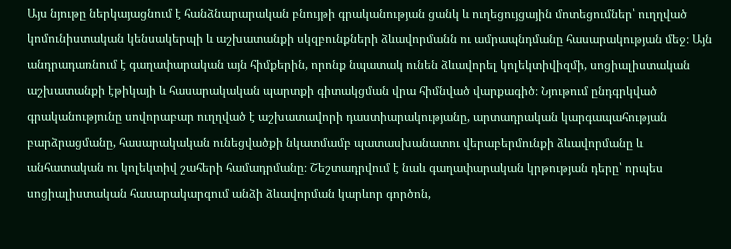Այս նյութը ներկայացնում է հանձնարարական բնույթի գրականության ցանկ և ուղեցույցային մոտեցումներ՝ ուղղված կոմունիստական կենսակերպի և աշխատանքի սկզբունքների ձևավորմանն ու ամրապնդմանը հասարակության մեջ։ Այն անդրադառնում է գաղափարական այն հիմքերին, որոնք նպատակ ունեն ձևավորել կոլեկտիվիզմի, սոցիալիստական աշխատանքի էթիկայի և հասարակական պարտքի գիտակցման վրա հիմնված վարքագիծ։ Նյութում ընդգրկված գրականությունը սովորաբար ուղղված է աշխատավորի դաստիարակությանը, արտադրական կարգապահության բարձրացմանը, հասարակական ունեցվածքի նկատմամբ պատասխանատու վերաբերմունքի ձևավորմանը և անհատական ու կոլեկտիվ շահերի համադրմանը։ Շեշտադրվում է նաև գաղափարական կրթության դերը՝ որպես սոցիալիստական հասարակարգում անձի ձևավորման կարևոր գործոն,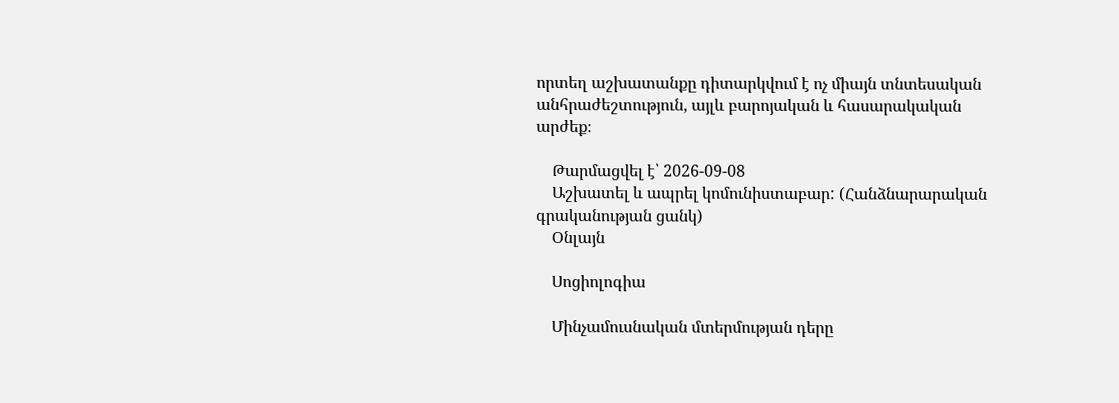որտեղ աշխատանքը դիտարկվում է ոչ միայն տնտեսական անհրաժեշտություն, այլև բարոյական և հասարակական արժեք։

    Թարմացվել է՝ 2026-09-08
    Աշխատել և ապրել կոմունիստաբար: (Հանձնարարական գրականության ցանկ)
    Օնլայն

    Սոցիոլոգիա

    Մինչամուսնական մտերմության դերը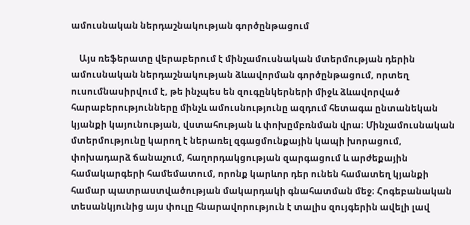ամուսնական ներդաշնակության գործընթացում

    Այս ռեֆերատը վերաբերում է մինչամուսնական մտերմության դերին ամուսնական ներդաշնակության ձևավորման գործընթացում, որտեղ ուսումնասիրվում է, թե ինչպես են զուգընկերների միջև ձևավորված հարաբերությունները մինչև ամուսնությունը ազդում հետագա ընտանեկան կյանքի կայունության, վստահության և փոխըմբռնման վրա։ Մինչամուսնական մտերմությունը կարող է ներառել զգացմունքային կապի խորացում, փոխադարձ ճանաչում, հաղորդակցության զարգացում և արժեքային համակարգերի համեմատում, որոնք կարևոր դեր ունեն համատեղ կյանքի համար պատրաստվածության մակարդակի գնահատման մեջ։ Հոգեբանական տեսանկյունից այս փուլը հնարավորություն է տալիս զույգերին ավելի լավ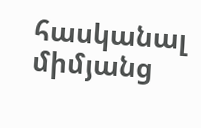հասկանալ միմյանց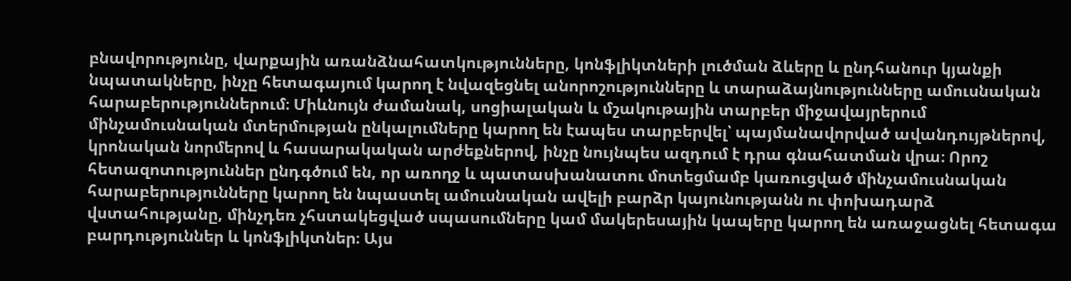բնավորությունը, վարքային առանձնահատկությունները, կոնֆլիկտների լուծման ձևերը և ընդհանուր կյանքի նպատակները, ինչը հետագայում կարող է նվազեցնել անորոշությունները և տարաձայնությունները ամուսնական հարաբերություններում։ Միևնույն ժամանակ, սոցիալական և մշակութային տարբեր միջավայրերում մինչամուսնական մտերմության ընկալումները կարող են էապես տարբերվել՝ պայմանավորված ավանդույթներով, կրոնական նորմերով և հասարակական արժեքներով, ինչը նույնպես ազդում է դրա գնահատման վրա։ Որոշ հետազոտություններ ընդգծում են, որ առողջ և պատասխանատու մոտեցմամբ կառուցված մինչամուսնական հարաբերությունները կարող են նպաստել ամուսնական ավելի բարձր կայունությանն ու փոխադարձ վստահությանը, մինչդեռ չհստակեցված սպասումները կամ մակերեսային կապերը կարող են առաջացնել հետագա բարդություններ և կոնֆլիկտներ։ Այս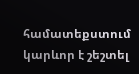համատեքստում կարևոր է շեշտել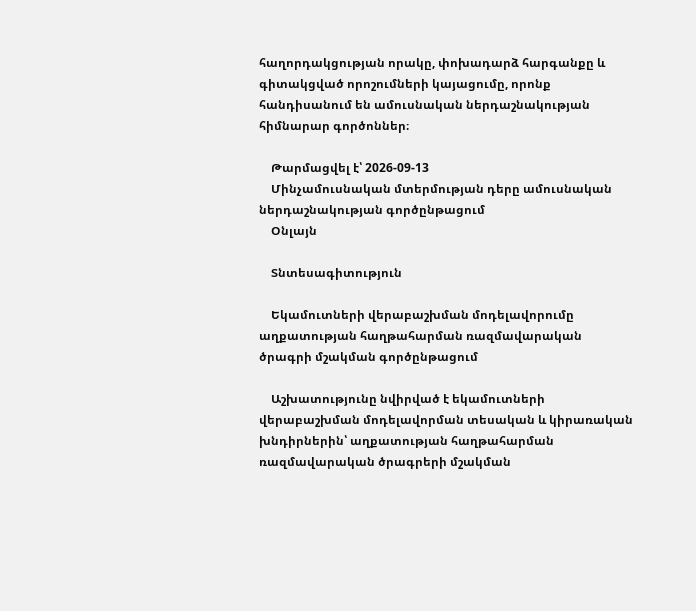հաղորդակցության որակը, փոխադարձ հարգանքը և գիտակցված որոշումների կայացումը, որոնք հանդիսանում են ամուսնական ներդաշնակության հիմնարար գործոններ։

    Թարմացվել է՝ 2026-09-13
    Մինչամուսնական մտերմության դերը ամուսնական ներդաշնակության գործընթացում
    Օնլայն

    Տնտեսագիտություն

    Եկամուտների վերաբաշխման մոդելավորումը աղքատության հաղթահարման ռազմավարական ծրագրի մշակման գործընթացում

    Աշխատությունը նվիրված է եկամուտների վերաբաշխման մոդելավորման տեսական և կիրառական խնդիրներին՝ աղքատության հաղթահարման ռազմավարական ծրագրերի մշակման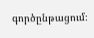գործընթացում։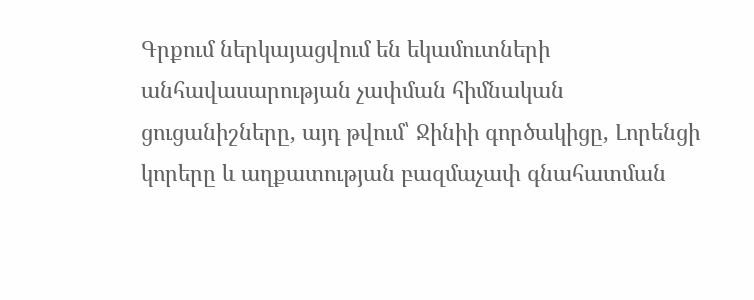Գրքում ներկայացվում են եկամուտների անհավասարության չափման հիմնական ցուցանիշները, այդ թվում՝ Ջինիի գործակիցը, Լորենցի կորերը և աղքատության բազմաչափ գնահատման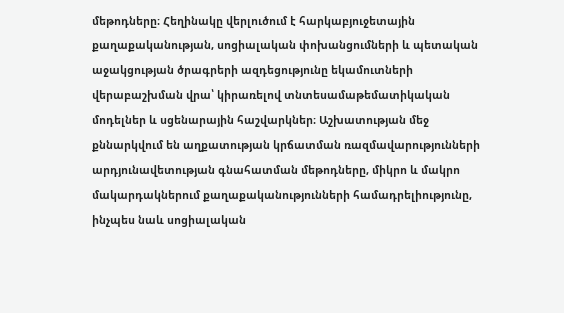մեթոդները։ Հեղինակը վերլուծում է հարկաբյուջետային քաղաքականության, սոցիալական փոխանցումների և պետական աջակցության ծրագրերի ազդեցությունը եկամուտների վերաբաշխման վրա՝ կիրառելով տնտեսամաթեմատիկական մոդելներ և սցենարային հաշվարկներ։ Աշխատության մեջ քննարկվում են աղքատության կրճատման ռազմավարությունների արդյունավետության գնահատման մեթոդները, միկրո և մակրո մակարդակներում քաղաքականությունների համադրելիությունը, ինչպես նաև սոցիալական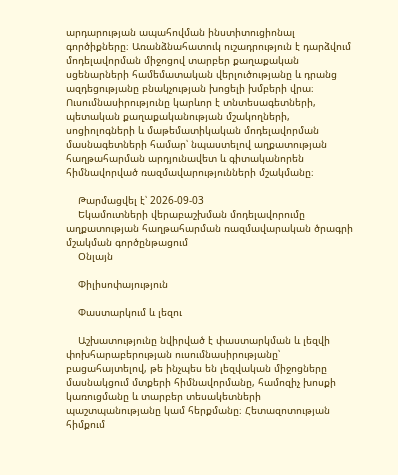արդարության ապահովման ինստիտուցիոնալ գործիքները։ Առանձնահատուկ ուշադրություն է դարձվում մոդելավորման միջոցով տարբեր քաղաքական սցենարների համեմատական վերլուծությանը և դրանց ազդեցությանը բնակչության խոցելի խմբերի վրա։ Ուսումնասիրությունը կարևոր է տնտեսագետների, պետական քաղաքականության մշակողների, սոցիոլոգների և մաթեմատիկական մոդելավորման մասնագետների համար՝ նպաստելով աղքատության հաղթահարման արդյունավետ և գիտականորեն հիմնավորված ռազմավարությունների մշակմանը։

    Թարմացվել է՝ 2026-09-03
    Եկամուտների վերաբաշխման մոդելավորումը աղքատության հաղթահարման ռազմավարական ծրագրի մշակման գործընթացում
    Օնլայն

    Փիլիսոփայություն

    Փաստարկում և լեզու

    Աշխատությունը նվիրված է փաստարկման և լեզվի փոխհարաբերության ուսումնասիրությանը՝ բացահայտելով, թե ինչպես են լեզվական միջոցները մասնակցում մտքերի հիմնավորմանը, համոզիչ խոսքի կառուցմանը և տարբեր տեսակետների պաշտպանությանը կամ հերքմանը։ Հետազոտության հիմքում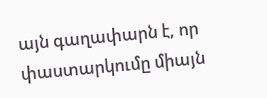այն գաղափարն է, որ փաստարկումը միայն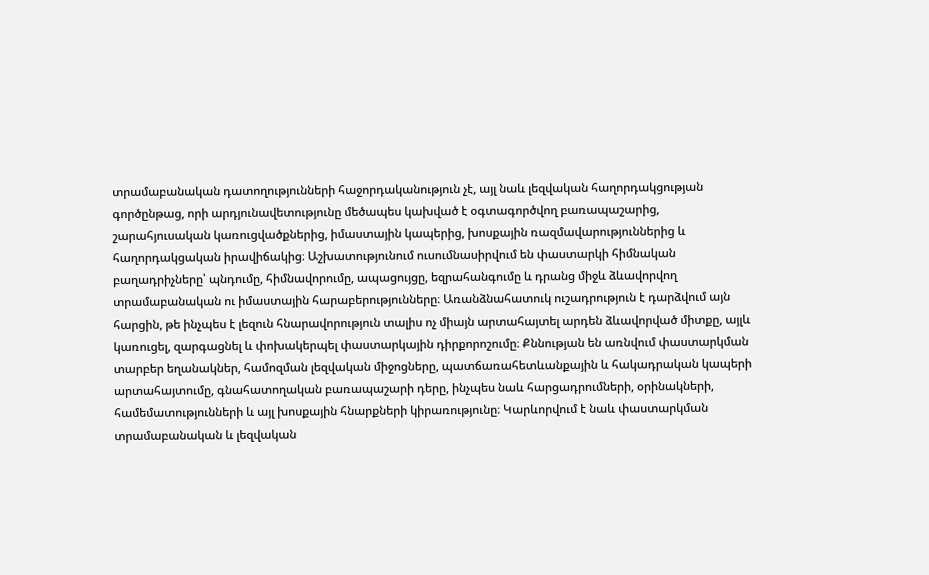տրամաբանական դատողությունների հաջորդականություն չէ, այլ նաև լեզվական հաղորդակցության գործընթաց, որի արդյունավետությունը մեծապես կախված է օգտագործվող բառապաշարից, շարահյուսական կառուցվածքներից, իմաստային կապերից, խոսքային ռազմավարություններից և հաղորդակցական իրավիճակից։ Աշխատությունում ուսումնասիրվում են փաստարկի հիմնական բաղադրիչները՝ պնդումը, հիմնավորումը, ապացույցը, եզրահանգումը և դրանց միջև ձևավորվող տրամաբանական ու իմաստային հարաբերությունները։ Առանձնահատուկ ուշադրություն է դարձվում այն հարցին, թե ինչպես է լեզուն հնարավորություն տալիս ոչ միայն արտահայտել արդեն ձևավորված միտքը, այլև կառուցել, զարգացնել և փոխակերպել փաստարկային դիրքորոշումը։ Քննության են առնվում փաստարկման տարբեր եղանակներ, համոզման լեզվական միջոցները, պատճառահետևանքային և հակադրական կապերի արտահայտումը, գնահատողական բառապաշարի դերը, ինչպես նաև հարցադրումների, օրինակների, համեմատությունների և այլ խոսքային հնարքների կիրառությունը։ Կարևորվում է նաև փաստարկման տրամաբանական և լեզվական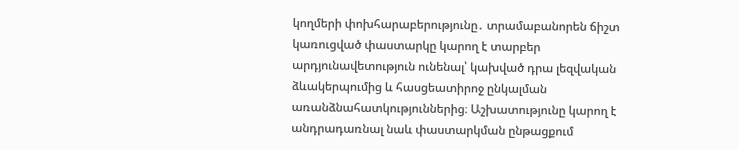կողմերի փոխհարաբերությունը․ տրամաբանորեն ճիշտ կառուցված փաստարկը կարող է տարբեր արդյունավետություն ունենալ՝ կախված դրա լեզվական ձևակերպումից և հասցեատիրոջ ընկալման առանձնահատկություններից։ Աշխատությունը կարող է անդրադառնալ նաև փաստարկման ընթացքում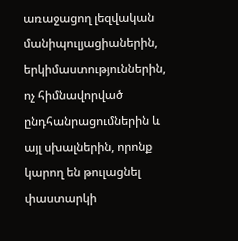առաջացող լեզվական մանիպուլյացիաներին, երկիմաստություններին, ոչ հիմնավորված ընդհանրացումներին և այլ սխալներին, որոնք կարող են թուլացնել փաստարկի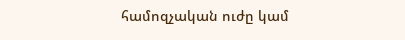համոզչական ուժը կամ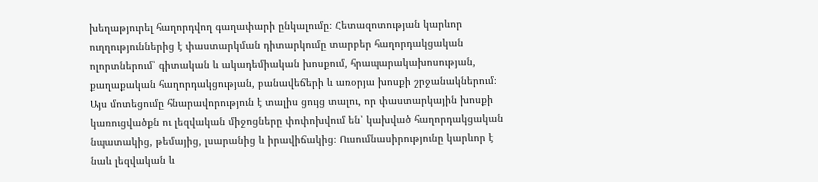խեղաթյուրել հաղորդվող գաղափարի ընկալումը։ Հետազոտության կարևոր ուղղություններից է փաստարկման դիտարկումը տարբեր հաղորդակցական ոլորտներում՝ գիտական և ակադեմիական խոսքում, հրապարակախոսության, քաղաքական հաղորդակցության, բանավեճերի և առօրյա խոսքի շրջանակներում։ Այս մոտեցումը հնարավորություն է տալիս ցույց տալու, որ փաստարկային խոսքի կառուցվածքն ու լեզվական միջոցները փոփոխվում են՝ կախված հաղորդակցական նպատակից, թեմայից, լսարանից և իրավիճակից։ Ուսումնասիրությունը կարևոր է նաև լեզվական և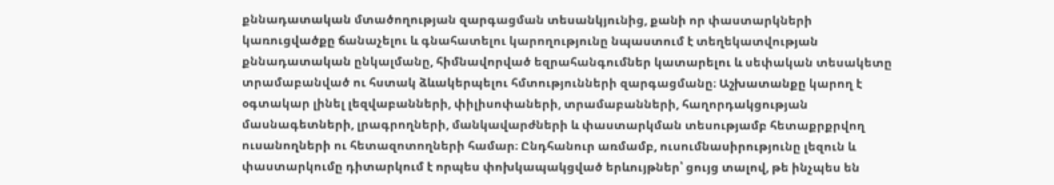քննադատական մտածողության զարգացման տեսանկյունից, քանի որ փաստարկների կառուցվածքը ճանաչելու և գնահատելու կարողությունը նպաստում է տեղեկատվության քննադատական ընկալմանը, հիմնավորված եզրահանգումներ կատարելու և սեփական տեսակետը տրամաբանված ու հստակ ձևակերպելու հմտությունների զարգացմանը։ Աշխատանքը կարող է օգտակար լինել լեզվաբանների, փիլիսոփաների, տրամաբանների, հաղորդակցության մասնագետների, լրագրողների, մանկավարժների և փաստարկման տեսությամբ հետաքրքրվող ուսանողների ու հետազոտողների համար։ Ընդհանուր առմամբ, ուսումնասիրությունը լեզուն և փաստարկումը դիտարկում է որպես փոխկապակցված երևույթներ՝ ցույց տալով, թե ինչպես են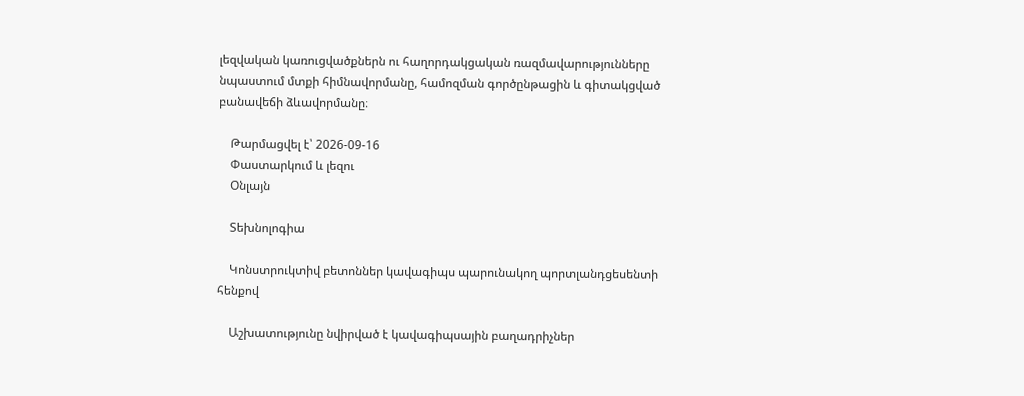լեզվական կառուցվածքներն ու հաղորդակցական ռազմավարությունները նպաստում մտքի հիմնավորմանը, համոզման գործընթացին և գիտակցված բանավեճի ձևավորմանը։

    Թարմացվել է՝ 2026-09-16
    Փաստարկում և լեզու
    Օնլայն

    Տեխնոլոգիա

    Կոնստրուկտիվ բետոններ կավագիպս պարունակող պորտլանդցեսենտի հենքով

    Աշխատությունը նվիրված է կավագիպսային բաղադրիչներ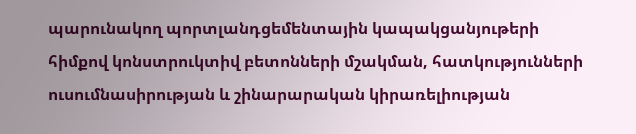պարունակող պորտլանդցեմենտային կապակցանյութերի հիմքով կոնստրուկտիվ բետոնների մշակման, հատկությունների ուսումնասիրության և շինարարական կիրառելիության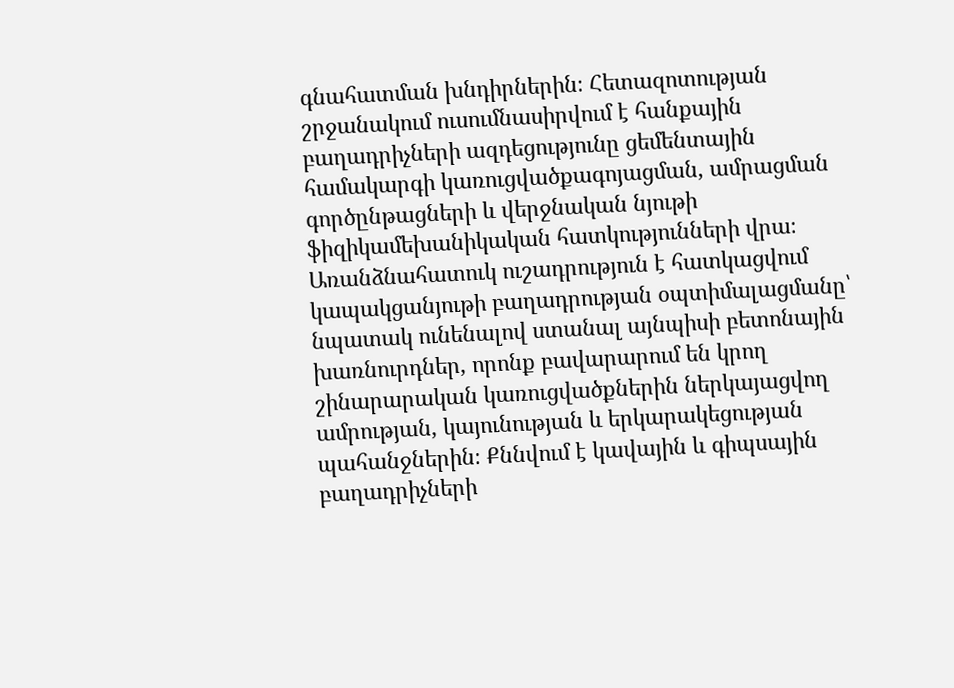գնահատման խնդիրներին։ Հետազոտության շրջանակում ուսումնասիրվում է հանքային բաղադրիչների ազդեցությունը ցեմենտային համակարգի կառուցվածքագոյացման, ամրացման գործընթացների և վերջնական նյութի ֆիզիկամեխանիկական հատկությունների վրա։ Առանձնահատուկ ուշադրություն է հատկացվում կապակցանյութի բաղադրության օպտիմալացմանը՝ նպատակ ունենալով ստանալ այնպիսի բետոնային խառնուրդներ, որոնք բավարարում են կրող շինարարական կառուցվածքներին ներկայացվող ամրության, կայունության և երկարակեցության պահանջներին։ Քննվում է կավային և գիպսային բաղադրիչների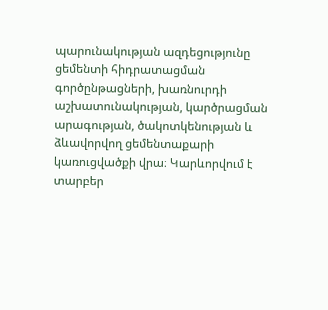պարունակության ազդեցությունը ցեմենտի հիդրատացման գործընթացների, խառնուրդի աշխատունակության, կարծրացման արագության, ծակոտկենության և ձևավորվող ցեմենտաքարի կառուցվածքի վրա։ Կարևորվում է տարբեր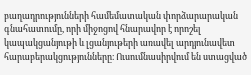բաղադրությունների համեմատական փորձարարական գնահատումը, որի միջոցով հնարավոր է որոշել կապակցանյութի և լցանյութերի առավել արդյունավետ հարաբերակցությունները։ Ուսումնասիրվում են ստացված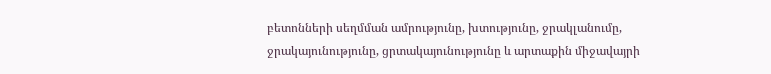բետոնների սեղմման ամրությունը, խտությունը, ջրակլանումը, ջրակայունությունը, ցրտակայունությունը և արտաքին միջավայրի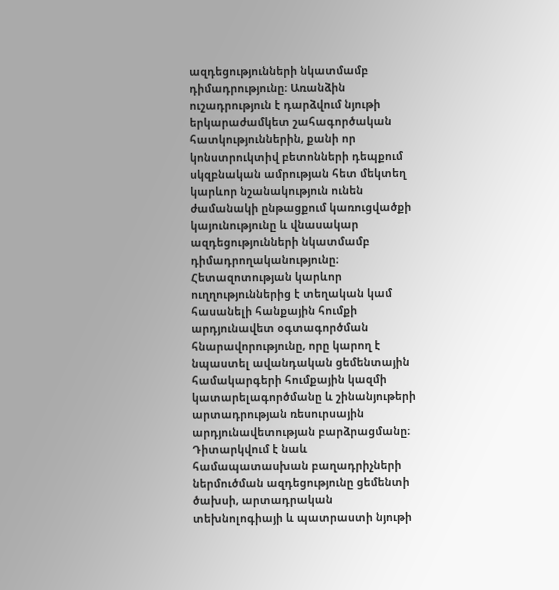ազդեցությունների նկատմամբ դիմադրությունը։ Առանձին ուշադրություն է դարձվում նյութի երկարաժամկետ շահագործական հատկություններին, քանի որ կոնստրուկտիվ բետոնների դեպքում սկզբնական ամրության հետ մեկտեղ կարևոր նշանակություն ունեն ժամանակի ընթացքում կառուցվածքի կայունությունը և վնասակար ազդեցությունների նկատմամբ դիմադրողականությունը։ Հետազոտության կարևոր ուղղություններից է տեղական կամ հասանելի հանքային հումքի արդյունավետ օգտագործման հնարավորությունը, որը կարող է նպաստել ավանդական ցեմենտային համակարգերի հումքային կազմի կատարելագործմանը և շինանյութերի արտադրության ռեսուրսային արդյունավետության բարձրացմանը։ Դիտարկվում է նաև համապատասխան բաղադրիչների ներմուծման ազդեցությունը ցեմենտի ծախսի, արտադրական տեխնոլոգիայի և պատրաստի նյութի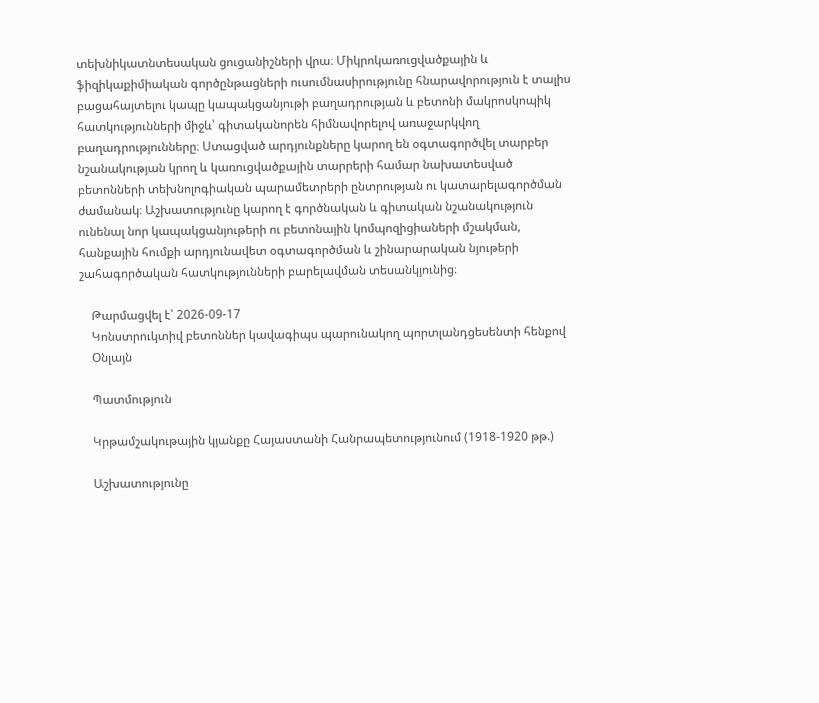տեխնիկատնտեսական ցուցանիշների վրա։ Միկրոկառուցվածքային և ֆիզիկաքիմիական գործընթացների ուսումնասիրությունը հնարավորություն է տալիս բացահայտելու կապը կապակցանյութի բաղադրության և բետոնի մակրոսկոպիկ հատկությունների միջև՝ գիտականորեն հիմնավորելով առաջարկվող բաղադրությունները։ Ստացված արդյունքները կարող են օգտագործվել տարբեր նշանակության կրող և կառուցվածքային տարրերի համար նախատեսված բետոնների տեխնոլոգիական պարամետրերի ընտրության ու կատարելագործման ժամանակ։ Աշխատությունը կարող է գործնական և գիտական նշանակություն ունենալ նոր կապակցանյութերի ու բետոնային կոմպոզիցիաների մշակման, հանքային հումքի արդյունավետ օգտագործման և շինարարական նյութերի շահագործական հատկությունների բարելավման տեսանկյունից։

    Թարմացվել է՝ 2026-09-17
    Կոնստրուկտիվ բետոններ կավագիպս պարունակող պորտլանդցեսենտի հենքով
    Օնլայն

    Պատմություն

    Կրթամշակութային կյանքը Հայաստանի Հանրապետությունում (1918-1920 թթ.)

    Աշխատությունը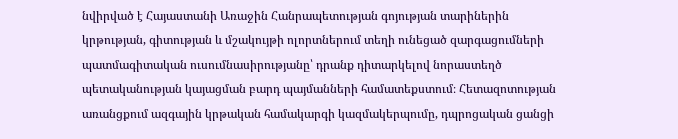նվիրված է Հայաստանի Առաջին Հանրապետության գոյության տարիներին կրթության, գիտության և մշակույթի ոլորտներում տեղի ունեցած զարգացումների պատմագիտական ուսումնասիրությանը՝ դրանք դիտարկելով նորաստեղծ պետականության կայացման բարդ պայմանների համատեքստում։ Հետազոտության առանցքում ազգային կրթական համակարգի կազմակերպումը, դպրոցական ցանցի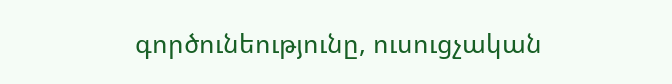գործունեությունը, ուսուցչական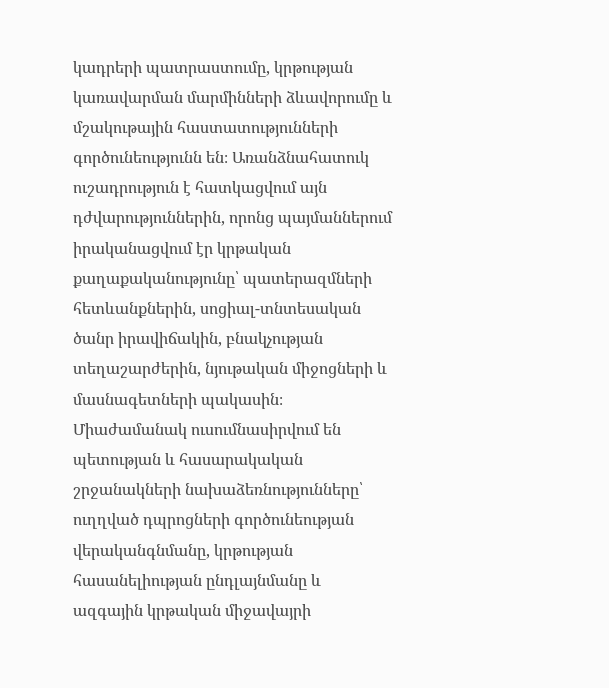կադրերի պատրաստումը, կրթության կառավարման մարմինների ձևավորումը և մշակութային հաստատությունների գործունեությունն են։ Առանձնահատուկ ուշադրություն է հատկացվում այն դժվարություններին, որոնց պայմաններում իրականացվում էր կրթական քաղաքականությունը՝ պատերազմների հետևանքներին, սոցիալ-տնտեսական ծանր իրավիճակին, բնակչության տեղաշարժերին, նյութական միջոցների և մասնագետների պակասին։ Միաժամանակ ուսումնասիրվում են պետության և հասարակական շրջանակների նախաձեռնությունները՝ ուղղված դպրոցների գործունեության վերականգնմանը, կրթության հասանելիության ընդլայնմանը և ազգային կրթական միջավայրի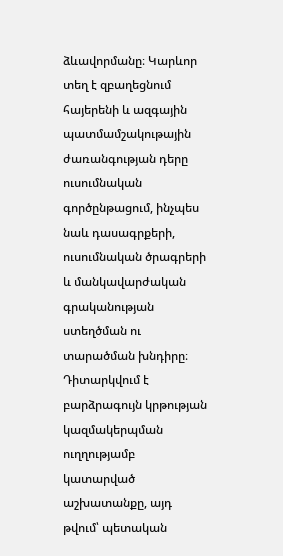ձևավորմանը։ Կարևոր տեղ է զբաղեցնում հայերենի և ազգային պատմամշակութային ժառանգության դերը ուսումնական գործընթացում, ինչպես նաև դասագրքերի, ուսումնական ծրագրերի և մանկավարժական գրականության ստեղծման ու տարածման խնդիրը։ Դիտարկվում է բարձրագույն կրթության կազմակերպման ուղղությամբ կատարված աշխատանքը, այդ թվում՝ պետական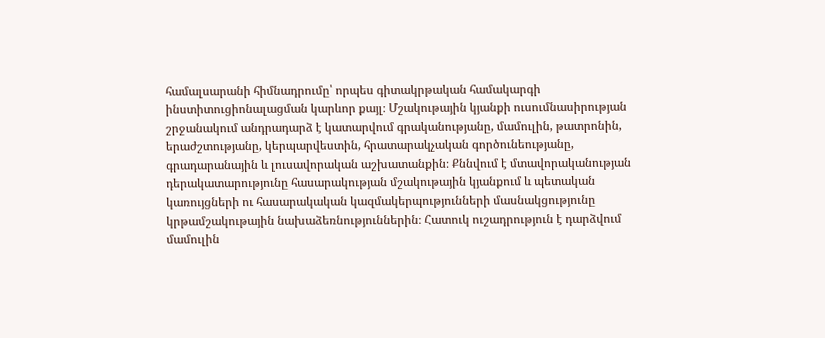համալսարանի հիմնադրումը՝ որպես գիտակրթական համակարգի ինստիտուցիոնալացման կարևոր քայլ։ Մշակութային կյանքի ուսումնասիրության շրջանակում անդրադարձ է կատարվում գրականությանը, մամուլին, թատրոնին, երաժշտությանը, կերպարվեստին, հրատարակչական գործունեությանը, գրադարանային և լուսավորական աշխատանքին։ Քննվում է մտավորականության դերակատարությունը հասարակության մշակութային կյանքում և պետական կառույցների ու հասարակական կազմակերպությունների մասնակցությունը կրթամշակութային նախաձեռնություններին։ Հատուկ ուշադրություն է դարձվում մամուլին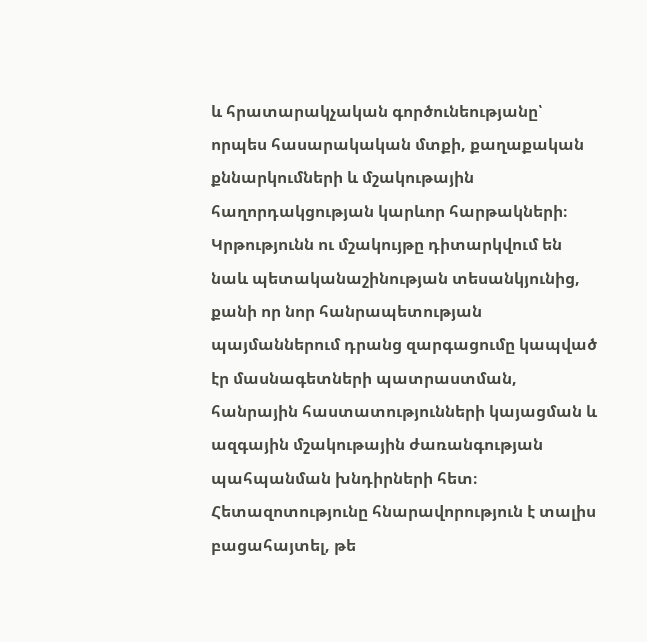և հրատարակչական գործունեությանը՝ որպես հասարակական մտքի, քաղաքական քննարկումների և մշակութային հաղորդակցության կարևոր հարթակների։ Կրթությունն ու մշակույթը դիտարկվում են նաև պետականաշինության տեսանկյունից, քանի որ նոր հանրապետության պայմաններում դրանց զարգացումը կապված էր մասնագետների պատրաստման, հանրային հաստատությունների կայացման և ազգային մշակութային ժառանգության պահպանման խնդիրների հետ։ Հետազոտությունը հնարավորություն է տալիս բացահայտել, թե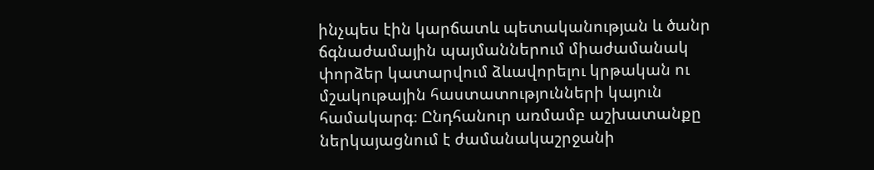ինչպես էին կարճատև պետականության և ծանր ճգնաժամային պայմաններում միաժամանակ փորձեր կատարվում ձևավորելու կրթական ու մշակութային հաստատությունների կայուն համակարգ։ Ընդհանուր առմամբ աշխատանքը ներկայացնում է ժամանակաշրջանի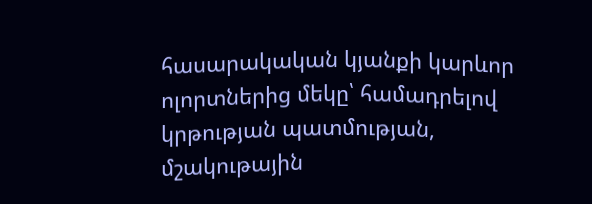հասարակական կյանքի կարևոր ոլորտներից մեկը՝ համադրելով կրթության պատմության, մշակութային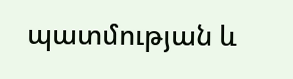պատմության և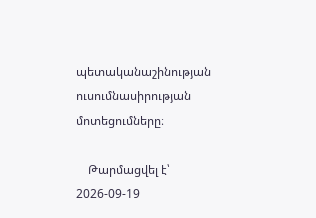պետականաշինության ուսումնասիրության մոտեցումները։

    Թարմացվել է՝ 2026-09-19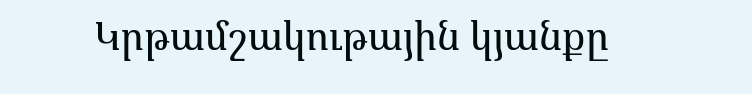Կրթամշակութային կյանքը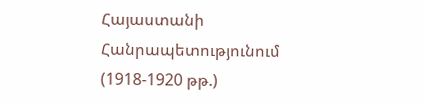Հայաստանի Հանրապետությունում (1918-1920 թթ.)